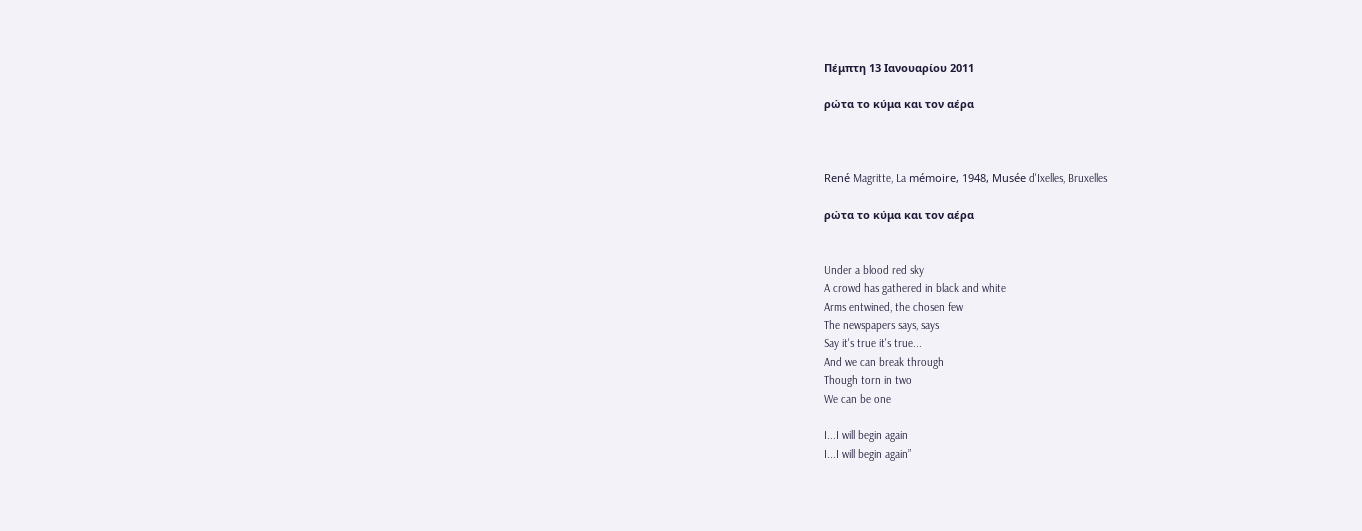Πέμπτη 13 Ιανουαρίου 2011

ρώτα το κύμα και τον αέρα



René Magritte, La mémoire, 1948, Musée d'Ixelles, Bruxelles

ρώτα το κύμα και τον αέρα


Under a blood red sky
A crowd has gathered in black and white
Arms entwined, the chosen few
The newspapers says, says
Say it's true it's true...
And we can break through
Though torn in two
We can be one

I...I will begin again
I...I will begin again”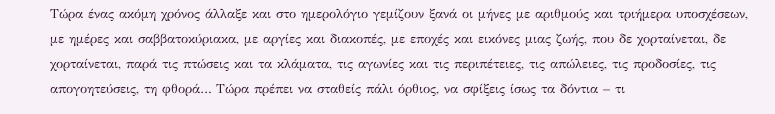Τώρα ένας ακόμη χρόνος άλλαξε και στο ημερολόγιο γεμίζουν ξανά οι μήνες με αριθμούς και τριήμερα υποσχέσεων, με ημέρες και σαββατοκύριακα, με αργίες και διακοπές, με εποχές και εικόνες μιας ζωής, που δε χορταίνεται, δε χορταίνεται, παρά τις πτώσεις και τα κλάματα, τις αγωνίες και τις περιπέτειες, τις απώλειες, τις προδοσίες, τις απογοητεύσεις, τη φθορά… Τώρα πρέπει να σταθείς πάλι όρθιος, να σφίξεις ίσως τα δόντια – τι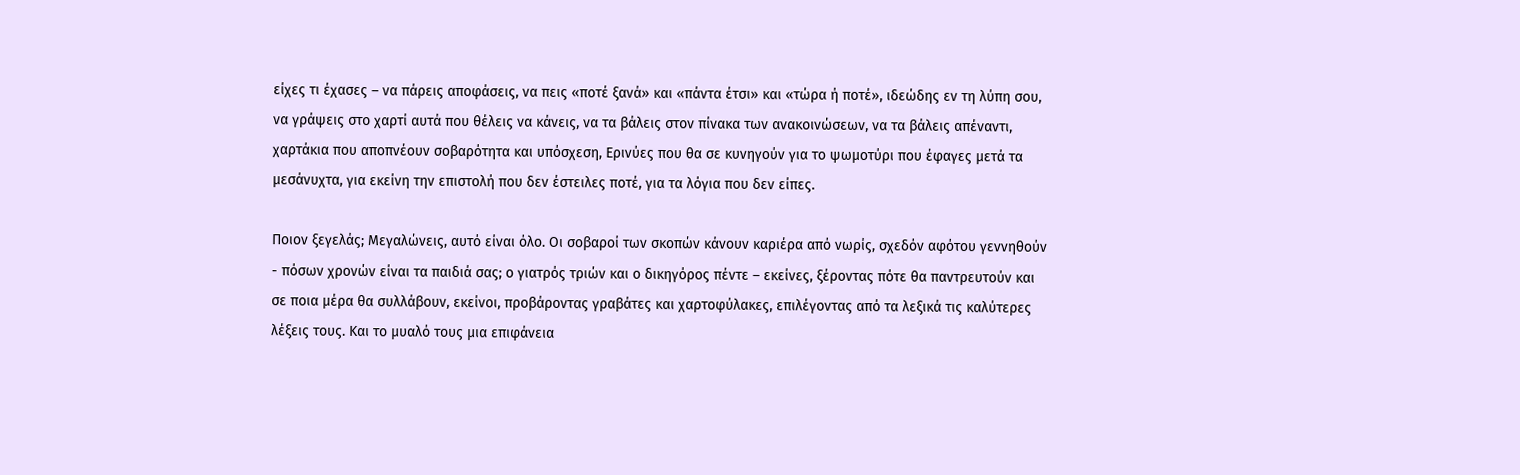είχες τι έχασες – να πάρεις αποφάσεις, να πεις «ποτέ ξανά» και «πάντα έτσι» και «τώρα ή ποτέ», ιδεώδης εν τη λύπη σου, να γράψεις στο χαρτί αυτά που θέλεις να κάνεις, να τα βάλεις στον πίνακα των ανακοινώσεων, να τα βάλεις απέναντι, χαρτάκια που αποπνέουν σοβαρότητα και υπόσχεση, Ερινύες που θα σε κυνηγούν για το ψωμοτύρι που έφαγες μετά τα μεσάνυχτα, για εκείνη την επιστολή που δεν έστειλες ποτέ, για τα λόγια που δεν είπες.

Ποιον ξεγελάς; Μεγαλώνεις, αυτό είναι όλο. Οι σοβαροί των σκοπών κάνουν καριέρα από νωρίς, σχεδόν αφότου γεννηθούν - πόσων χρονών είναι τα παιδιά σας; ο γιατρός τριών και ο δικηγόρος πέντε – εκείνες, ξέροντας πότε θα παντρευτούν και σε ποια μέρα θα συλλάβουν, εκείνοι, προβάροντας γραβάτες και χαρτοφύλακες, επιλέγοντας από τα λεξικά τις καλύτερες λέξεις τους. Και το μυαλό τους μια επιφάνεια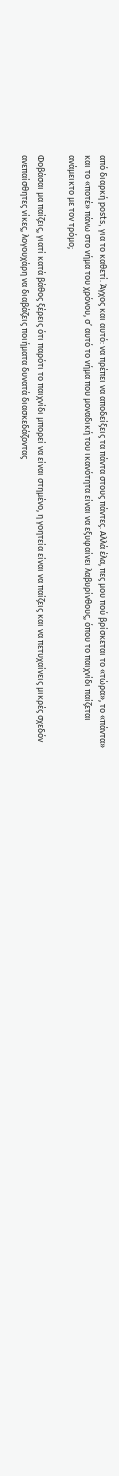από διαρκή posts, για το καθετί. Άγχος και αυτό: να πρέπει να αποδείξεις τα πάντα στους πάντες. Αλλά έλα, πες μου πού βρίσκεται το «τώρα», το «πάντα» και το «ποτέ» πάνω στο νήμα του χρόνου, σ’ αυτό το νήμα που μοναδική του ικανότητα είναι να εξυφαίνει λαβυρίνθους, όπου το παιχνίδι παίζεται ανάμεικτο με τον τρόμο;

Φοβάσαι μα παίζεις, γιατί κατά βάθος ξέρεις ότι παρότι το παιχνίδι μπορεί να είναι στημένο, η γοητεία είναι να παίζεις και να πετυχαίνεις μικρές σχεδόν ανεπαίσθητες νίκες, λογουχάρη να διαβάζεις ποιήματα δυνατά διασκεδάζοντας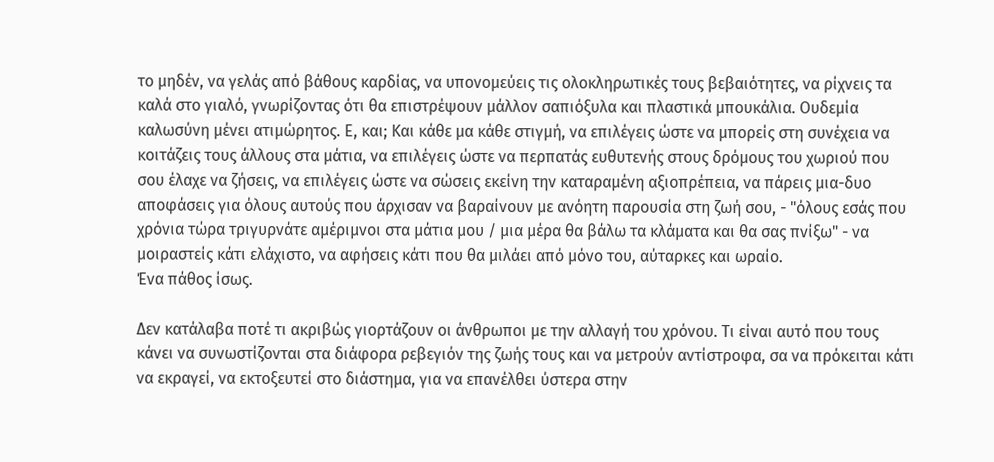το μηδέν, να γελάς από βάθους καρδίας, να υπονομεύεις τις ολοκληρωτικές τους βεβαιότητες, να ρίχνεις τα καλά στο γιαλό, γνωρίζοντας ότι θα επιστρέψουν μάλλον σαπιόξυλα και πλαστικά μπουκάλια. Ουδεμία καλωσύνη μένει ατιμώρητος. Ε, και; Και κάθε μα κάθε στιγμή, να επιλέγεις ώστε να μπορείς στη συνέχεια να κοιτάζεις τους άλλους στα μάτια, να επιλέγεις ώστε να περπατάς ευθυτενής στους δρόμους του χωριού που σου έλαχε να ζήσεις, να επιλέγεις ώστε να σώσεις εκείνη την καταραμένη αξιοπρέπεια, να πάρεις μια-δυο αποφάσεις για όλους αυτούς που άρχισαν να βαραίνουν με ανόητη παρουσία στη ζωή σου, - "όλους εσάς που χρόνια τώρα τριγυρνάτε αμέριμνοι στα μάτια μου / μια μέρα θα βάλω τα κλάματα και θα σας πνίξω" - να μοιραστείς κάτι ελάχιστο, να αφήσεις κάτι που θα μιλάει από μόνο του, αύταρκες και ωραίο.
Ένα πάθος ίσως.

Δεν κατάλαβα ποτέ τι ακριβώς γιορτάζουν οι άνθρωποι με την αλλαγή του χρόνου. Τι είναι αυτό που τους κάνει να συνωστίζονται στα διάφορα ρεβεγιόν της ζωής τους και να μετρούν αντίστροφα, σα να πρόκειται κάτι να εκραγεί, να εκτοξευτεί στο διάστημα, για να επανέλθει ύστερα στην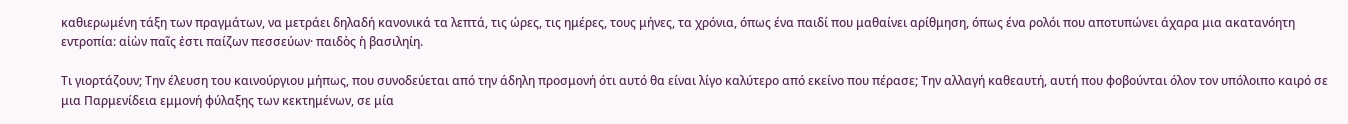καθιερωμένη τάξη των πραγμάτων, να μετράει δηλαδή κανονικά τα λεπτά, τις ώρες, τις ημέρες, τους μήνες, τα χρόνια, όπως ένα παιδί που μαθαίνει αρίθμηση, όπως ένα ρολόι που αποτυπώνει άχαρα μια ακατανόητη εντροπία: αἰὼν παῖς ἐστι παίζων πεσσεύων· παιδὸς ἡ βασιληίη.

Τι γιορτάζουν; Την έλευση του καινούργιου μήπως, που συνοδεύεται από την άδηλη προσμονή ότι αυτό θα είναι λίγο καλύτερο από εκείνο που πέρασε; Την αλλαγή καθεαυτή, αυτή που φοβούνται όλον τον υπόλοιπο καιρό σε μια Παρμενίδεια εμμονή φύλαξης των κεκτημένων, σε μία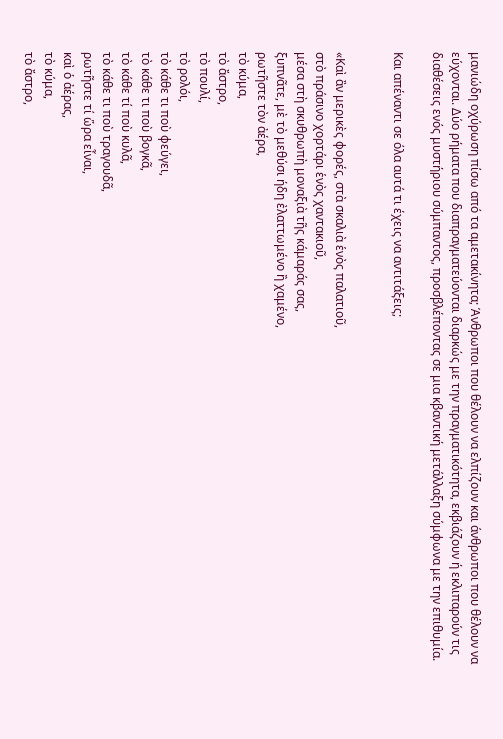μανιώδη οχύρωση πίσω από τα αμετακίνητα; Άνθρωποι που θέλουν να ελπίζουν και άνθρωποι που θέλουν να εύχονται. Δύο ρήματα που διαπραγματεύονται διαρκώς με την πραγματικότητα, εκβιάζουν ή εκλιπαρούν τις διαθέσεις ενός μυστήριου σύμπαντος, προσβλέποντας σε μια κβαντική μετάλλαξη σύμφωνα με την επιθυμία.

Και απέναντι σε όλα αυτά τι έχεις να αντιτάξεις;


«Καὶ ἂν μερικὲς φορές, στὰ σκαλιὰ ἑνὸς παλατιοῦ,
στὸ πράσινο χορτάρι ἑνὸς χαντακιοῦ,
μέσα στὴ σκυθρωπὴ μοναξιὰ τῆς κάμαράς σας,
ξυπνᾶτε, μὲ τὸ μεθύσι ήδη ἐλαττωμένο ἢ χαμένο,
ρωτῆστε τὸν ἀέρα,
τὸ κύμα,
τὸ ἄστρο,
τὸ πουλί,
τὸ ρολόι,
τὸ κάθε τι ποὺ φεύγει,
τὸ κάθε τι ποὺ βογκᾶ,
τὸ κάθε τί ποὺ κυλᾶ,
τὸ κάθε τι ποὺ τραγουδᾶ,
ρωτῆστε τί ὥρα εἶναι,
καὶ ὁ ἀέρας,
τὸ κύμα,
τὸ ἄστρο,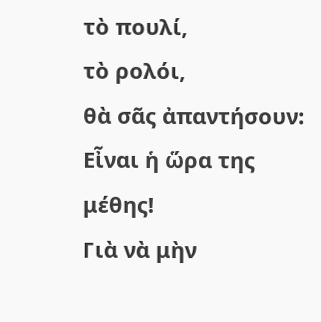τὸ πουλί,
τὸ ρολόι,
θὰ σᾶς ἀπαντήσουν:
Εἶναι ἡ ὥρα της μέθης!
Γιὰ νὰ μὴν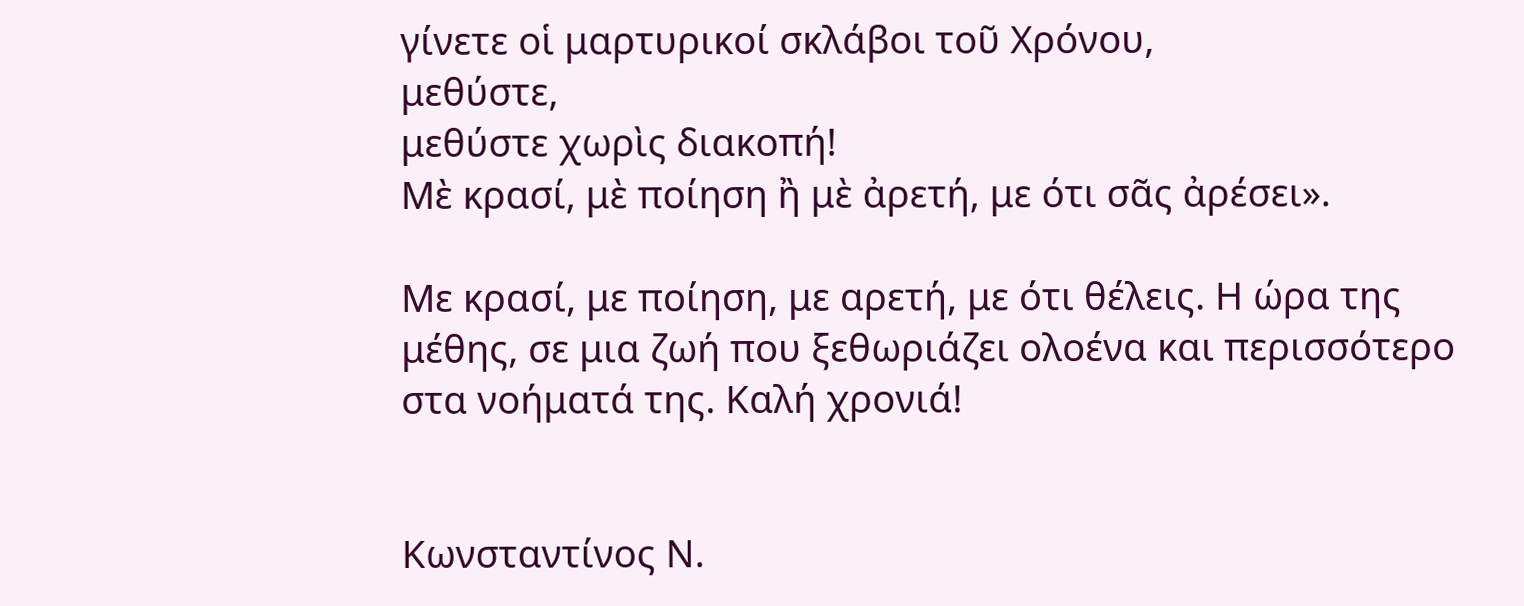γίνετε οἱ μαρτυρικοί σκλάβοι τοῦ Χρόνου,
μεθύστε,
μεθύστε χωρὶς διακοπή!
Μὲ κρασί, μὲ ποίηση ἢ μὲ ἀρετή, με ότι σᾶς ἀρέσει».

Με κρασί, με ποίηση, με αρετή, με ότι θέλεις. Η ώρα της μέθης, σε μια ζωή που ξεθωριάζει ολοένα και περισσότερο στα νοήματά της. Καλή χρονιά!


Κωνσταντίνος Ν.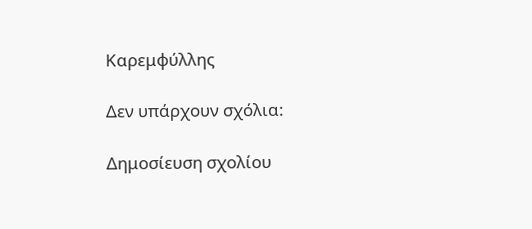Καρεμφύλλης

Δεν υπάρχουν σχόλια:

Δημοσίευση σχολίου